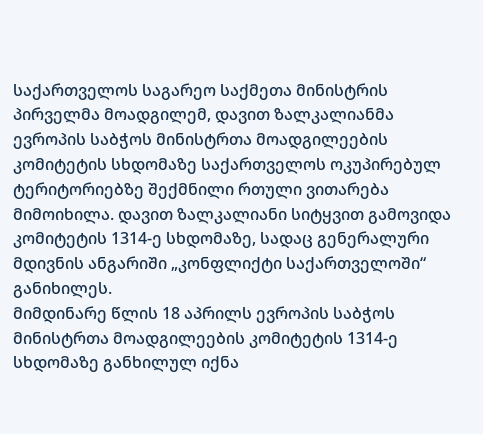საქართველოს საგარეო საქმეთა მინისტრის პირველმა მოადგილემ, დავით ზალკალიანმა ევროპის საბჭოს მინისტრთა მოადგილეების კომიტეტის სხდომაზე საქართველოს ოკუპირებულ ტერიტორიებზე შექმნილი რთული ვითარება მიმოიხილა. დავით ზალკალიანი სიტყვით გამოვიდა კომიტეტის 1314-ე სხდომაზე, სადაც გენერალური მდივნის ანგარიში „კონფლიქტი საქართველოში“ განიხილეს.
მიმდინარე წლის 18 აპრილს ევროპის საბჭოს მინისტრთა მოადგილეების კომიტეტის 1314-ე სხდომაზე განხილულ იქნა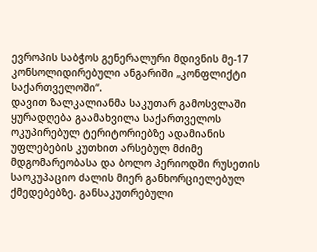ევროპის საბჭოს გენერალური მდივნის მე-17 კონსოლიდირებული ანგარიში „კონფლიქტი საქართველოში“.
დავით ზალკალიანმა საკუთარ გამოსვლაში ყურადღება გაამახვილა საქართველოს ოკუპირებულ ტერიტორიებზე ადამიანის უფლებების კუთხით არსებულ მძიმე მდგომარეობასა და ბოლო პერიოდში რუსეთის საოკუპაციო ძალის მიერ განხორციელებულ ქმედებებზე. განსაკუთრებული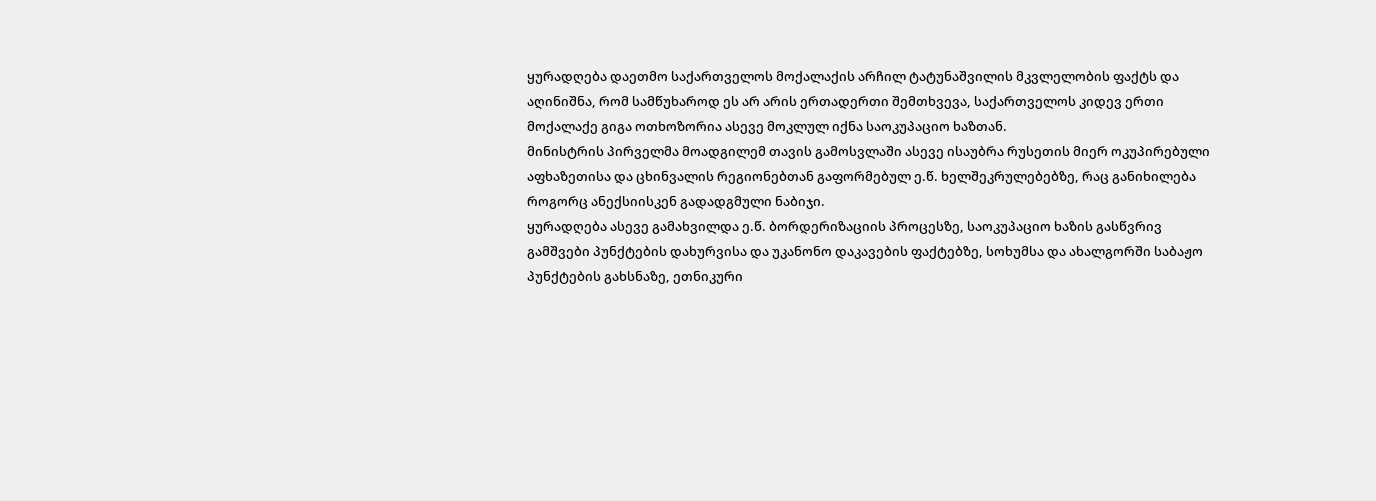ყურადღება დაეთმო საქართველოს მოქალაქის არჩილ ტატუნაშვილის მკვლელობის ფაქტს და აღინიშნა, რომ სამწუხაროდ ეს არ არის ერთადერთი შემთხვევა, საქართველოს კიდევ ერთი მოქალაქე გიგა ოთხოზორია ასევე მოკლულ იქნა საოკუპაციო ხაზთან.
მინისტრის პირველმა მოადგილემ თავის გამოსვლაში ასევე ისაუბრა რუსეთის მიერ ოკუპირებული აფხაზეთისა და ცხინვალის რეგიონებთან გაფორმებულ ე.წ. ხელშეკრულებებზე, რაც განიხილება როგორც ანექსიისკენ გადადგმული ნაბიჯი.
ყურადღება ასევე გამახვილდა ე.წ. ბორდერიზაციის პროცესზე, საოკუპაციო ხაზის გასწვრივ გამშვები პუნქტების დახურვისა და უკანონო დაკავების ფაქტებზე, სოხუმსა და ახალგორში საბაჟო პუნქტების გახსნაზე, ეთნიკური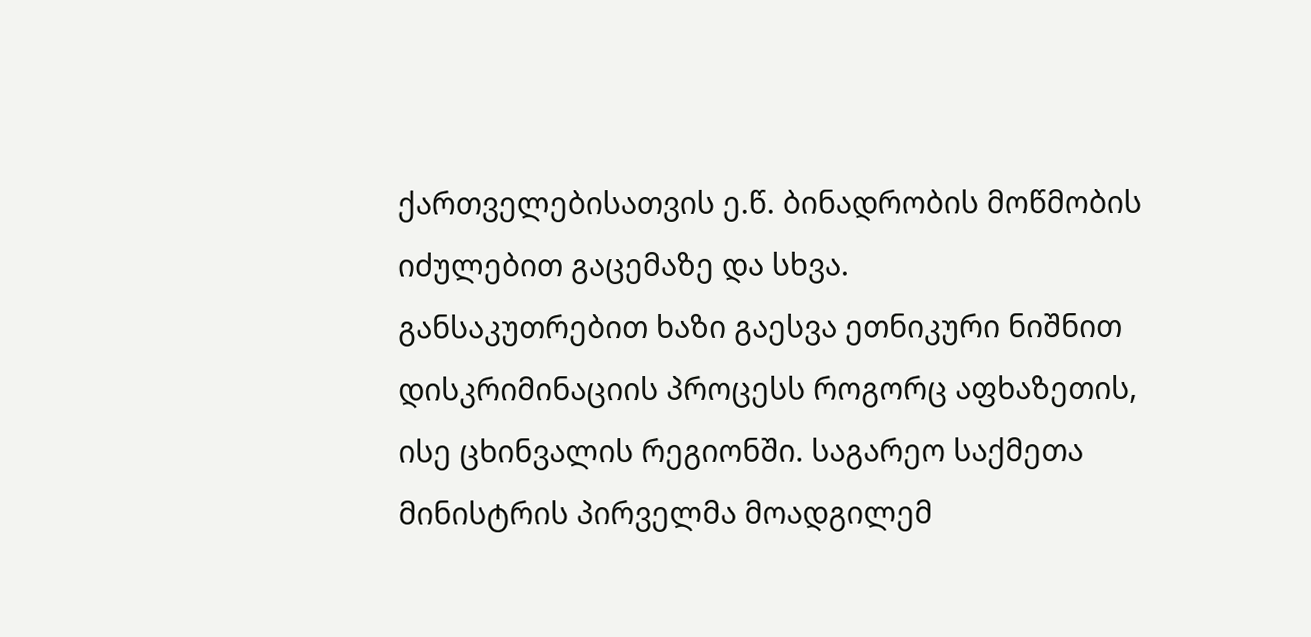ქართველებისათვის ე.წ. ბინადრობის მოწმობის იძულებით გაცემაზე და სხვა.
განსაკუთრებით ხაზი გაესვა ეთნიკური ნიშნით დისკრიმინაციის პროცესს როგორც აფხაზეთის, ისე ცხინვალის რეგიონში. საგარეო საქმეთა მინისტრის პირველმა მოადგილემ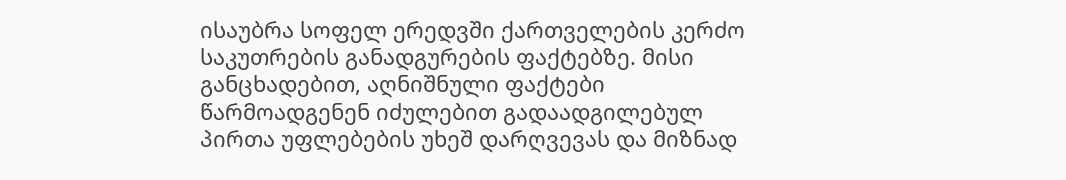ისაუბრა სოფელ ერედვში ქართველების კერძო საკუთრების განადგურების ფაქტებზე. მისი განცხადებით, აღნიშნული ფაქტები წარმოადგენენ იძულებით გადაადგილებულ პირთა უფლებების უხეშ დარღვევას და მიზნად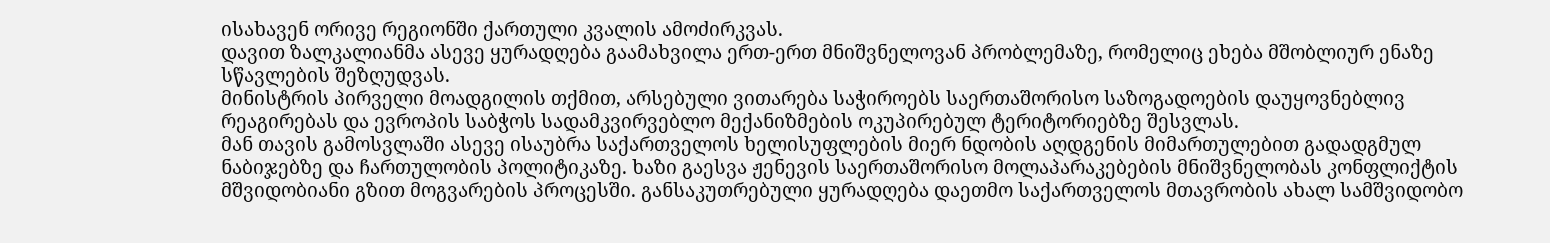ისახავენ ორივე რეგიონში ქართული კვალის ამოძირკვას.
დავით ზალკალიანმა ასევე ყურადღება გაამახვილა ერთ-ერთ მნიშვნელოვან პრობლემაზე, რომელიც ეხება მშობლიურ ენაზე სწავლების შეზღუდვას.
მინისტრის პირველი მოადგილის თქმით, არსებული ვითარება საჭიროებს საერთაშორისო საზოგადოების დაუყოვნებლივ რეაგირებას და ევროპის საბჭოს სადამკვირვებლო მექანიზმების ოკუპირებულ ტერიტორიებზე შესვლას.
მან თავის გამოსვლაში ასევე ისაუბრა საქართველოს ხელისუფლების მიერ ნდობის აღდგენის მიმართულებით გადადგმულ ნაბიჯებზე და ჩართულობის პოლიტიკაზე. ხაზი გაესვა ჟენევის საერთაშორისო მოლაპარაკებების მნიშვნელობას კონფლიქტის მშვიდობიანი გზით მოგვარების პროცესში. განსაკუთრებული ყურადღება დაეთმო საქართველოს მთავრობის ახალ სამშვიდობო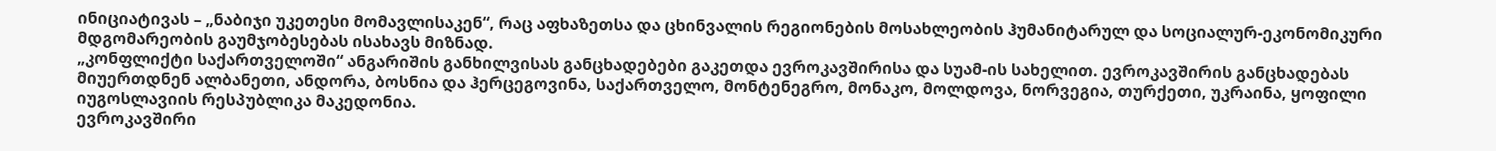ინიციატივას – „ნაბიჯი უკეთესი მომავლისაკენ“, რაც აფხაზეთსა და ცხინვალის რეგიონების მოსახლეობის ჰუმანიტარულ და სოციალურ-ეკონომიკური მდგომარეობის გაუმჯობესებას ისახავს მიზნად.
„კონფლიქტი საქართველოში“ ანგარიშის განხილვისას განცხადებები გაკეთდა ევროკავშირისა და სუამ-ის სახელით. ევროკავშირის განცხადებას მიუერთდნენ ალბანეთი, ანდორა, ბოსნია და ჰერცეგოვინა, საქართველო, მონტენეგრო, მონაკო, მოლდოვა, ნორვეგია, თურქეთი, უკრაინა, ყოფილი იუგოსლავიის რესპუბლიკა მაკედონია.
ევროკავშირი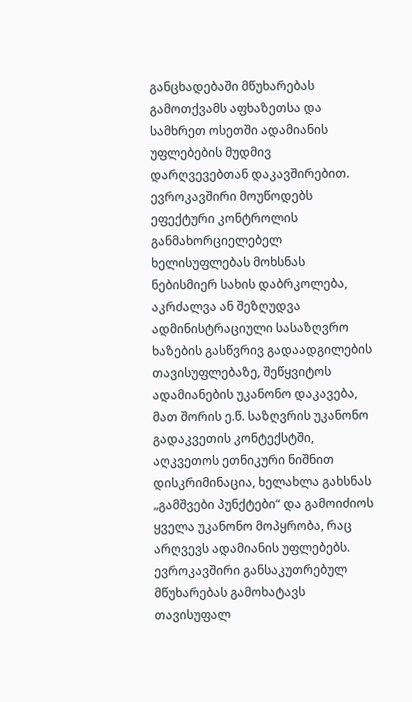განცხადებაში მწუხარებას გამოთქვამს აფხაზეთსა და სამხრეთ ოსეთში ადამიანის უფლებების მუდმივ დარღვევებთან დაკავშირებით.
ევროკავშირი მოუწოდებს ეფექტური კონტროლის განმახორციელებელ ხელისუფლებას მოხსნას ნებისმიერ სახის დაბრკოლება, აკრძალვა ან შეზღუდვა ადმინისტრაციული სასაზღვრო ხაზების გასწვრივ გადაადგილების თავისუფლებაზე, შეწყვიტოს ადამიანების უკანონო დაკავება, მათ შორის ე.წ. საზღვრის უკანონო გადაკვეთის კონტექსტში, აღკვეთოს ეთნიკური ნიშნით დისკრიმინაცია, ხელახლა გახსნას „გამშვები პუნქტები“ და გამოიძიოს ყველა უკანონო მოპყრობა, რაც არღვევს ადამიანის უფლებებს.
ევროკავშირი განსაკუთრებულ მწუხარებას გამოხატავს თავისუფალ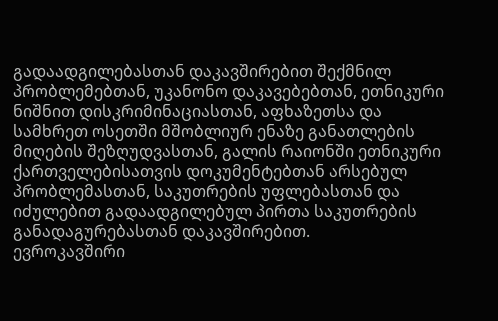გადაადგილებასთან დაკავშირებით შექმნილ პრობლემებთან, უკანონო დაკავებებთან, ეთნიკური ნიშნით დისკრიმინაციასთან, აფხაზეთსა და სამხრეთ ოსეთში მშობლიურ ენაზე განათლების მიღების შეზღუდვასთან, გალის რაიონში ეთნიკური ქართველებისათვის დოკუმენტებთან არსებულ პრობლემასთან, საკუთრების უფლებასთან და იძულებით გადაადგილებულ პირთა საკუთრების განადაგურებასთან დაკავშირებით.
ევროკავშირი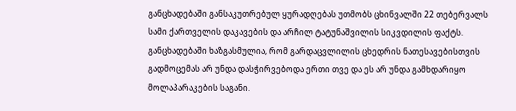განცხადებაში განსაკუთრებულ ყურადღებას უთმობს ცხინვალში 22 თებერვალს სამი ქართველის დაკავების და არჩილ ტატუნაშვილის სიკვდილის ფაქტს. განცხადებაში ხაზგასმულია, რომ გარდაცვლილის ცხედრის ნათესავებისთვის გადმოცემას არ უნდა დასჭირვებოდა ერთი თვე და ეს არ უნდა გამხდარიყო მოლაპარაკების საგანი.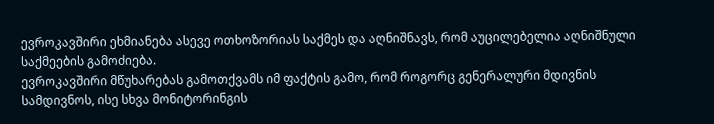ევროკავშირი ეხმიანება ასევე ოთხოზორიას საქმეს და აღნიშნავს, რომ აუცილებელია აღნიშნული საქმეების გამოძიება.
ევროკავშირი მწუხარებას გამოთქვამს იმ ფაქტის გამო, რომ როგორც გენერალური მდივნის სამდივნოს, ისე სხვა მონიტორინგის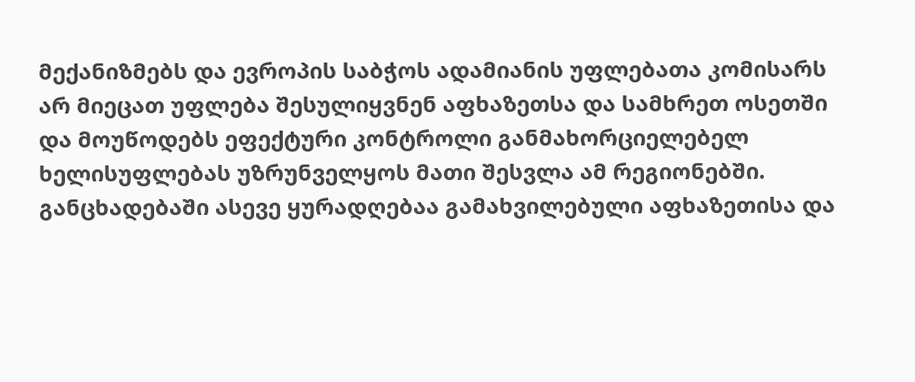მექანიზმებს და ევროპის საბჭოს ადამიანის უფლებათა კომისარს არ მიეცათ უფლება შესულიყვნენ აფხაზეთსა და სამხრეთ ოსეთში და მოუწოდებს ეფექტური კონტროლი განმახორციელებელ ხელისუფლებას უზრუნველყოს მათი შესვლა ამ რეგიონებში.
განცხადებაში ასევე ყურადღებაა გამახვილებული აფხაზეთისა და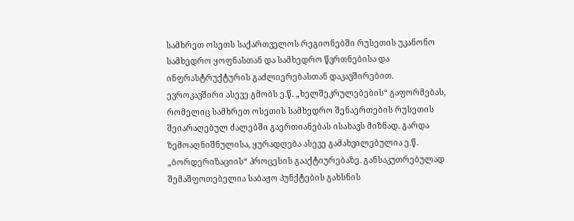სამხრეთ ოსეთს საქართველოს რეგიონებში რუსეთის უკანონო სამხედრო ყოფნასთან და სამხედრო წვრთნებისა და ინფრასტრუქტურის გაძლიერებასთან დაკავშირებით. ევროკავშირი ასევე გმობს ე.წ. „ხელშეკრულებების“ გაფორმებას, რომელიც სამხრეთ ოსეთის სამხედრო შენაერთების რუსეთის შეიარაღებულ ძალებში გაერთიანებას ისახავს მიზნად. გარდა ზემოაღნიშნულისა, ყურადღება ასევე გამახვილებულია ე.წ. „ბორდერიზაციის“ პროცესის გააქტიურებაზე. განსაკუთრებულად შემაშფოთებელია საბაჟო პუნქტების გახსნის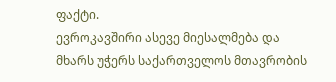ფაქტი.
ევროკავშირი ასევე მიესალმება და მხარს უჭერს საქართველოს მთავრობის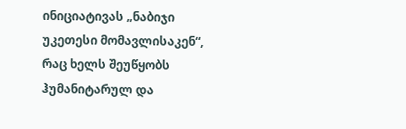ინიციატივას „ნაბიჯი უკეთესი მომავლისაკენ“, რაც ხელს შეუწყობს ჰუმანიტარულ და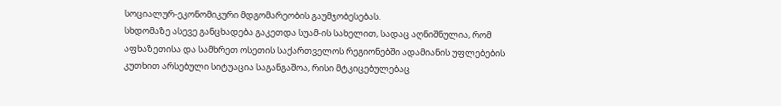სოციალურ-ეკონომიკური მდგომარეობის გაუმჯობესებას.
სხდომაზე ასევე განცხადება გაკეთდა სუამ-ის სახელით, სადაც აღნიშნულია, რომ აფხაზეთისა და სამხრეთ ოსეთის საქართველოს რეგიონებში ადამიანის უფლებების კუთხით არსებული სიტუაცია საგანგაშოა, რისი მტკიცებულებაც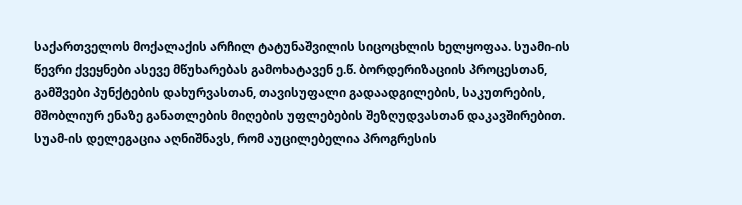საქართველოს მოქალაქის არჩილ ტატუნაშვილის სიცოცხლის ხელყოფაა. სუამი-ის წევრი ქვეყნები ასევე მწუხარებას გამოხატავენ ე.წ. ბორდერიზაციის პროცესთან, გამშვები პუნქტების დახურვასთან, თავისუფალი გადაადგილების, საკუთრების, მშობლიურ ენაზე განათლების მიღების უფლებების შეზღუდვასთან დაკავშირებით. სუამ-ის დელეგაცია აღნიშნავს, რომ აუცილებელია პროგრესის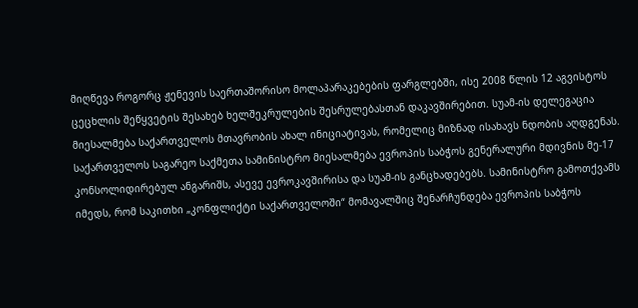მიღწევა როგორც ჟენევის საერთაშორისო მოლაპარაკებების ფარგლებში, ისე 2008 წლის 12 აგვისტოს ცეცხლის შეწყვეტის შესახებ ხელშეკრულების შესრულებასთან დაკავშირებით. სუამ-ის დელეგაცია მიესალმება საქართველოს მთავრობის ახალ ინიციატივას, რომელიც მიზნად ისახავს ნდობის აღდგენას.
საქართველოს საგარეო საქმეთა სამინისტრო მიესალმება ევროპის საბჭოს გენერალური მდივნის მე-17 კონსოლიდირებულ ანგარიშს, ასევე ევროკავშირისა და სუამ-ის განცხადებებს. სამინისტრო გამოთქვამს იმედს, რომ საკითხი „კონფლიქტი საქართველოში“ მომავალშიც შენარჩუნდება ევროპის საბჭოს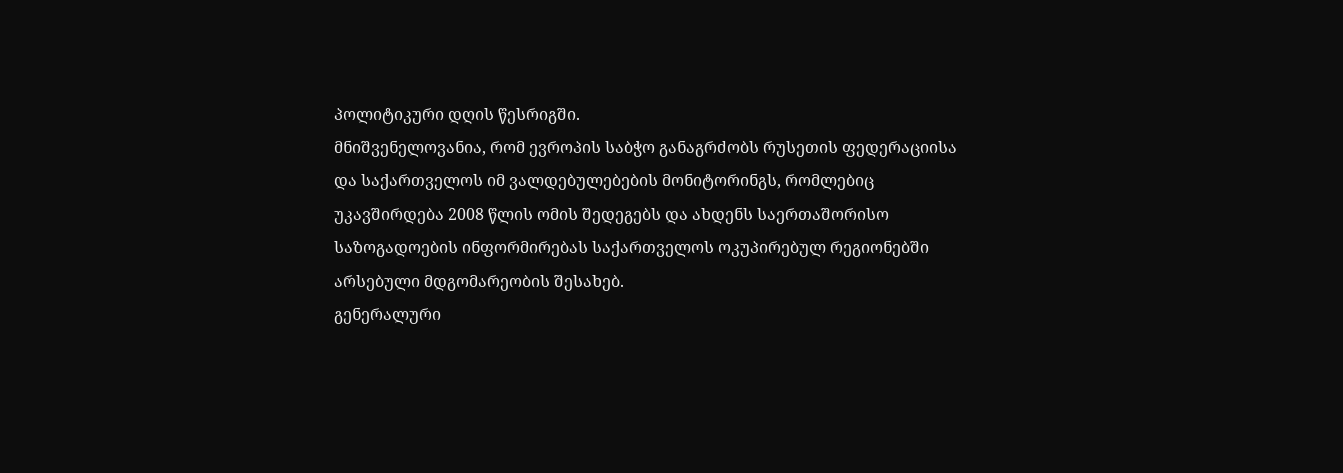პოლიტიკური დღის წესრიგში.
მნიშვენელოვანია, რომ ევროპის საბჭო განაგრძობს რუსეთის ფედერაციისა და საქართველოს იმ ვალდებულებების მონიტორინგს, რომლებიც უკავშირდება 2008 წლის ომის შედეგებს და ახდენს საერთაშორისო საზოგადოების ინფორმირებას საქართველოს ოკუპირებულ რეგიონებში არსებული მდგომარეობის შესახებ.
გენერალური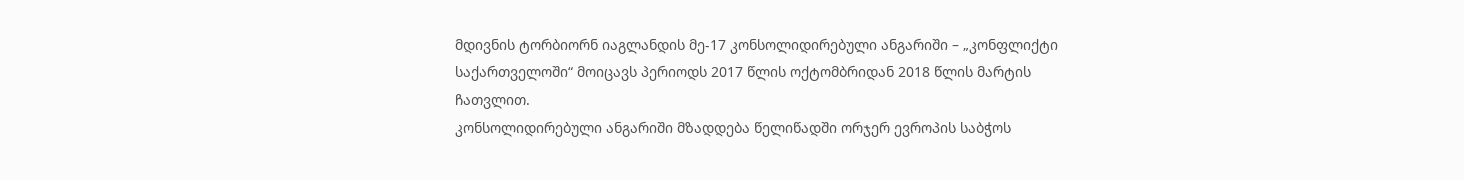მდივნის ტორბიორნ იაგლანდის მე-17 კონსოლიდირებული ანგარიში – „კონფლიქტი საქართველოში“ მოიცავს პერიოდს 2017 წლის ოქტომბრიდან 2018 წლის მარტის ჩათვლით.
კონსოლიდირებული ანგარიში მზადდება წელიწადში ორჯერ ევროპის საბჭოს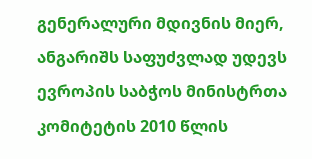გენერალური მდივნის მიერ, ანგარიშს საფუძვლად უდევს ევროპის საბჭოს მინისტრთა კომიტეტის 2010 წლის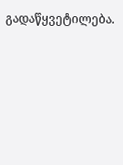გადაწყვეტილება.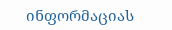ინფორმაციას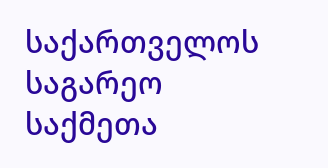საქართველოს საგარეო საქმეთა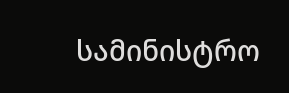სამინისტრო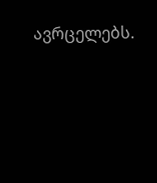ავრცელებს.